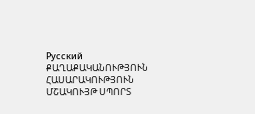Русский
ՔԱՂԱՔԱԿԱՆՈՒԹՅՈՒՆ ՀԱՍԱՐԱԿՈՒԹՅՈՒՆ ՄՇԱԿՈՒՅԹ ՍՊՈՐՏ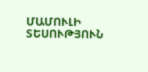ՄԱՄՈՒԼԻ ՏԵՍՈՒԹՅՈՒՆ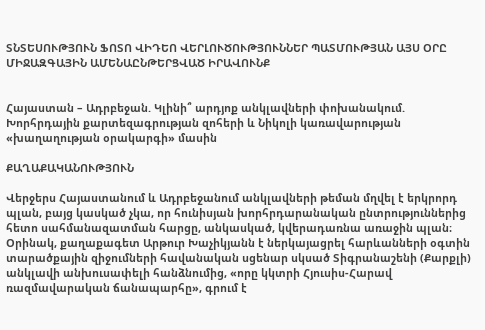ՏՆՏԵՍՈՒԹՅՈՒՆ ՖՈՏՈ ՎԻԴԵՈ ՎԵՐԼՈՒԾՈՒԹՅՈՒՆՆԵՐ ՊԱՏՄՈՒԹՅԱՆ ԱՅՍ ՕՐԸ ՄԻՋԱԶԳԱՅԻՆ ԱՄԵՆԱԸՆԹԵՐՑՎԱԾ ԻՐԱՎՈՒՆՔ


Հայաստան – Ադրբեջան. Կլինի՞ արդյոք անկլավների փոխանակում. Խորհրդային քարտեզագրության զոհերի և Նիկոլի կառավարության «խաղաղության օրակարգի» մասին

ՔԱՂԱՔԱԿԱՆՈՒԹՅՈՒՆ

Վերջերս Հայաստանում և Ադրբեջանում անկլավների թեման մղվել է երկրորդ պլան, բայց կասկած չկա, որ հունիսյան խորհրդարանական ընտրություններից հետո սահմանազատման հարցը, անկասկած, կվերադառնա առաջին պլան։ Օրինակ, քաղաքագետ Արթուր Խաչիկյանն է ներկայացրել հարևանների օգտին տարածքային զիջումների հավանական սցենար սկսած Տիգրանաշենի (Քարքլի) անկլավի անխուսափելի հանձնումից, «որը կկտրի Հյուսիս-Հարավ ռազմավարական ճանապարհը», գրում է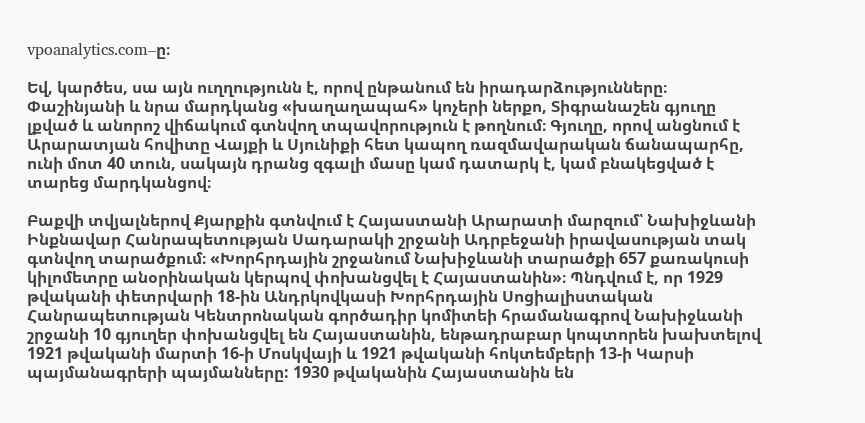vpoanalytics.com–ը։

Եվ, կարծես, սա այն ուղղությունն է, որով ընթանում են իրադարձությունները։ Փաշինյանի և նրա մարդկանց «խաղաղապահ» կոչերի ներքո, Տիգրանաշեն գյուղը լքված և անորոշ վիճակում գտնվող տպավորություն է թողնում։ Գյուղը, որով անցնում է Արարատյան հովիտը Վայքի և Սյունիքի հետ կապող ռազմավարական ճանապարհը, ունի մոտ 40 տուն, սակայն դրանց զգալի մասը կամ դատարկ է, կամ բնակեցված է տարեց մարդկանցով։

Բաքվի տվյալներով Քյարքին գտնվում է Հայաստանի Արարատի մարզում՝ Նախիջևանի Ինքնավար Հանրապետության Սադարակի շրջանի Ադրբեջանի իրավասության տակ գտնվող տարածքում։ «Խորհրդային շրջանում Նախիջևանի տարածքի 657 քառակուսի կիլոմետրը անօրինական կերպով փոխանցվել է Հայաստանին»։ Պնդվում է, որ 1929 թվականի փետրվարի 18-ին Անդրկովկասի Խորհրդային Սոցիալիստական Հանրապետության Կենտրոնական գործադիր կոմիտեի հրամանագրով Նախիջևանի շրջանի 10 գյուղեր փոխանցվել են Հայաստանին, ենթադրաբար կոպտորեն խախտելով 1921 թվականի մարտի 16-ի Մոսկվայի և 1921 թվականի հոկտեմբերի 13-ի Կարսի պայմանագրերի պայմանները: 1930 թվականին Հայաստանին են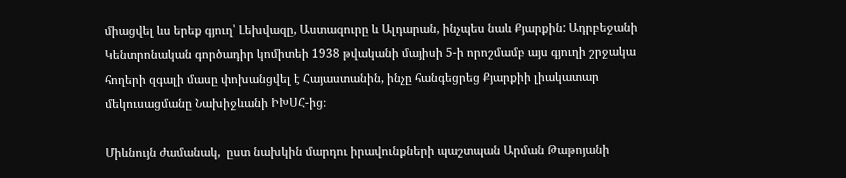միացվել ևս երեք գյուղ՝ Լեխվազը, Աստազուրը և Ալդարան, ինչպես նաև Քյարքին: Ադրբեջանի Կենտրոնական գործադիր կոմիտեի 1938 թվականի մայիսի 5-ի որոշմամբ այս գյուղի շրջակա հողերի զգալի մասը փոխանցվել է Հայաստանին, ինչը հանգեցրեց Քյարքիի լիակատար մեկուսացմանը Նախիջևանի ԻԽՍՀ-ից։

Միևնույն ժամանակ,  ըստ նախկին մարդու իրավունքների պաշտպան Արման Թաթոյանի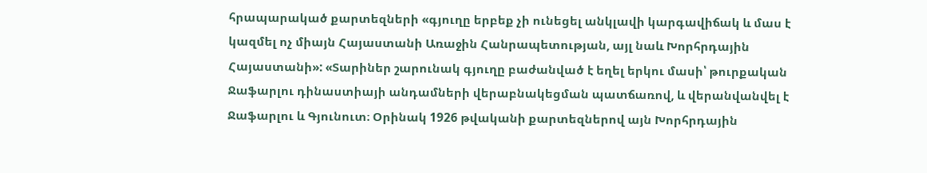հրապարակած քարտեզների «գյուղը երբեք չի ունեցել անկլավի կարգավիճակ և մաս է կազմել ոչ միայն Հայաստանի Առաջին Հանրապետության, այլ նաև Խորհրդային Հայաստանի»: «Տարիներ շարունակ գյուղը բաժանված է եղել երկու մասի՝ թուրքական Ջաֆարլու դինաստիայի անդամների վերաբնակեցման պատճառով, և վերանվանվել է Ջաֆարլու և Գյունուտ։ Օրինակ 1926 թվականի քարտեզներով այն Խորհրդային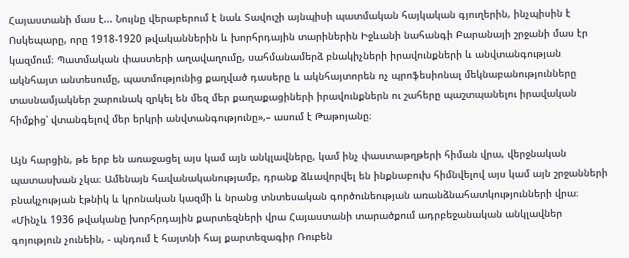Հայաստանի մաս է... Նույնը վերաբերում է նաև Տավուշի այնպիսի պատմական հայկական գյուղերին, ինչպիսին է Ոսկեպարը, որը 1918-1920 թվականներին և խորհրդային տարիներին Իջևանի նահանգի Բարանայի շրջանի մաս էր կազմում։ Պատմական փաստերի աղավաղումը, սահմանամերձ բնակիչների իրավունքների և անվտանգության ակնհայտ անտեսումը, պատմությունից քաղված դասերը և ակնհայտորեն ոչ պրոֆեսիոնալ մեկնաբանությունները տասնամյակներ շարունակ զրկել են մեզ մեր քաղաքացիների իրավունքներն ու շահերը պաշտպանելու իրավական հիմքից՝ վտանգելով մեր երկրի անվտանգությունը»,– ասում է Թաթոյանը։

Այն հարցին, թե երբ են առաջացել այս կամ այն անկլավները, կամ ինչ փաստաթղթերի հիման վրա, վերջնական պատասխան չկա։ Ամենայն հավանականությամբ, դրանք ձևավորվել են ինքնաբուխ հիմնվելով այս կամ այն շրջանների բնակչության էթնիկ և կրոնական կազմի և նրանց տնտեսական գործունեության առանձնահատկությունների վրա։ «Մինչև 1936 թվականը խորհրդային քարտեզների վրա Հայաստանի տարածքում ադրբեջանական անկլավներ գոյություն չունեին, - պնդում է հայտնի հայ քարտեզագիր Ռուբեն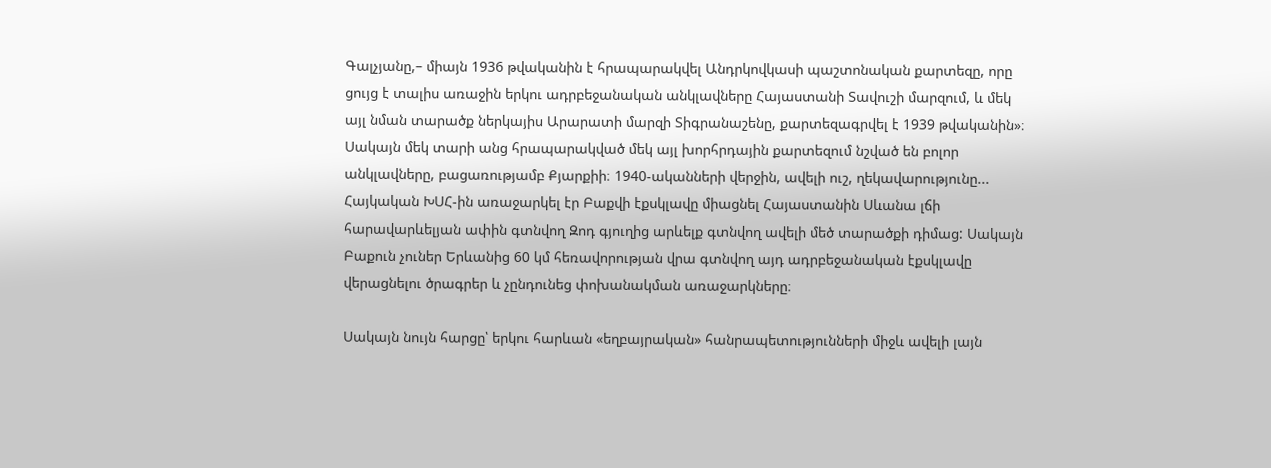Գալչյանը,– միայն 1936 թվականին է հրապարակվել Անդրկովկասի պաշտոնական քարտեզը, որը ցույց է տալիս առաջին երկու ադրբեջանական անկլավները Հայաստանի Տավուշի մարզում, և մեկ այլ նման տարածք ներկայիս Արարատի մարզի Տիգրանաշենը, քարտեզագրվել է 1939 թվականին»։ Սակայն մեկ տարի անց հրապարակված մեկ այլ խորհրդային քարտեզում նշված են բոլոր անկլավները, բացառությամբ Քյարքիի։ 1940-ականների վերջին, ավելի ուշ, ղեկավարությունը... Հայկական ԽՍՀ-ին առաջարկել էր Բաքվի էքսկլավը միացնել Հայաստանին Սևանա լճի հարավարևելյան ափին գտնվող Զոդ գյուղից արևելք գտնվող ավելի մեծ տարածքի դիմաց: Սակայն Բաքուն չուներ Երևանից 60 կմ հեռավորության վրա գտնվող այդ ադրբեջանական էքսկլավը վերացնելու ծրագրեր և չընդունեց փոխանակման առաջարկները։

Սակայն նույն հարցը՝ երկու հարևան «եղբայրական» հանրապետությունների միջև ավելի լայն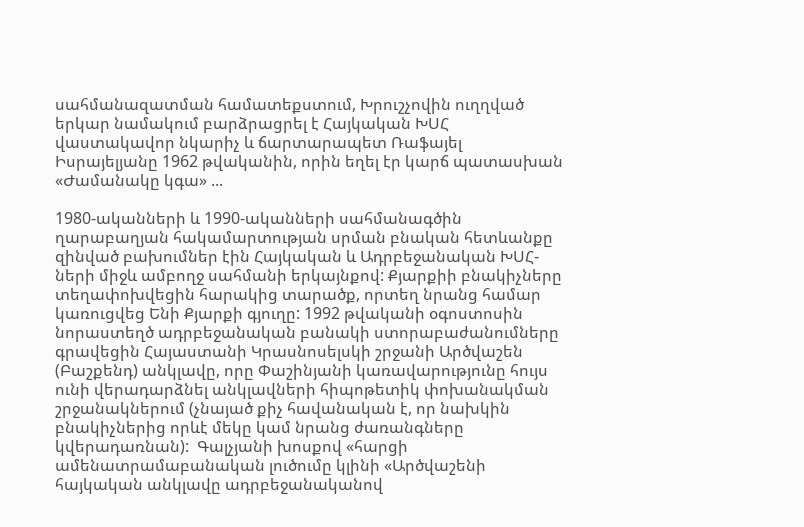սահմանազատման համատեքստում, Խրուշչովին ուղղված երկար նամակում բարձրացրել է Հայկական ԽՍՀ վաստակավոր նկարիչ և ճարտարապետ Ռաֆայել Իսրայելյանը 1962 թվականին, որին եղել էր կարճ պատասխան «Ժամանակը կգա» ...

1980-ականների և 1990-ականների սահմանագծին ղարաբաղյան հակամարտության սրման բնական հետևանքը զինված բախումներ էին Հայկական և Ադրբեջանական ԽՍՀ-ների միջև ամբողջ սահմանի երկայնքով: Քյարքիի բնակիչները տեղափոխվեցին հարակից տարածք, որտեղ նրանց համար կառուցվեց Ենի Քյարքի գյուղը: 1992 թվականի օգոստոսին նորաստեղծ ադրբեջանական բանակի ստորաբաժանումները գրավեցին Հայաստանի Կրասնոսելսկի շրջանի Արծվաշեն (Բաշքենդ) անկլավը, որը Փաշինյանի կառավարությունը հույս ունի վերադարձնել անկլավների հիպոթետիկ փոխանակման շրջանակներում (չնայած քիչ հավանական է, որ նախկին բնակիչներից որևէ մեկը կամ նրանց ժառանգները կվերադառնան):  Գալչյանի խոսքով «հարցի ամենատրամաբանական լուծումը կլինի «Արծվաշենի հայկական անկլավը ադրբեջանականով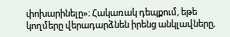փոխարինելը»։ Հակառակ դեպքում, եթե կողմերը վերադարձնեն իրենց անկլավները,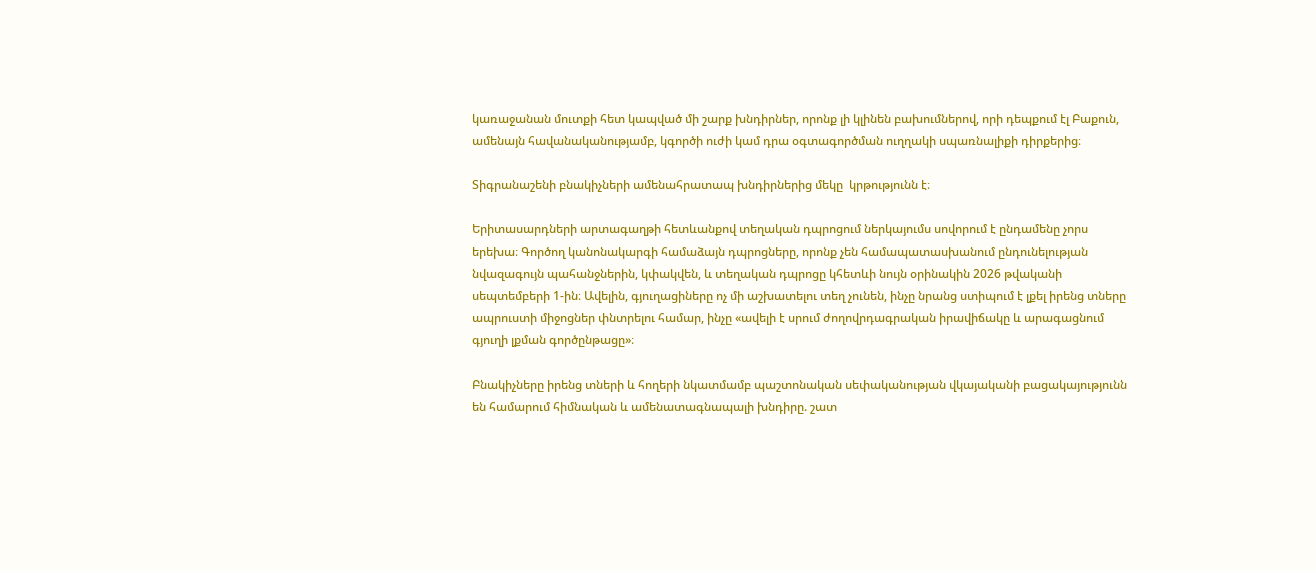կառաջանան մուտքի հետ կապված մի շարք խնդիրներ, որոնք լի կլինեն բախումներով, որի դեպքում էլ Բաքուն, ամենայն հավանականությամբ, կգործի ուժի կամ դրա օգտագործման ուղղակի սպառնալիքի դիրքերից։

Տիգրանաշենի բնակիչների ամենահրատապ խնդիրներից մեկը  կրթությունն է։

Երիտասարդների արտագաղթի հետևանքով տեղական դպրոցում ներկայումս սովորում է ընդամենը չորս երեխա։ Գործող կանոնակարգի համաձայն դպրոցները, որոնք չեն համապատասխանում ընդունելության նվազագույն պահանջներին, կփակվեն, և տեղական դպրոցը կհետևի նույն օրինակին 2026 թվականի սեպտեմբերի 1-ին։ Ավելին, գյուղացիները ոչ մի աշխատելու տեղ չունեն, ինչը նրանց ստիպում է լքել իրենց տները ապրուստի միջոցներ փնտրելու համար, ինչը «ավելի է սրում ժողովրդագրական իրավիճակը և արագացնում գյուղի լքման գործընթացը»։

Բնակիչները իրենց տների և հողերի նկատմամբ պաշտոնական սեփականության վկայականի բացակայությունն են համարում հիմնական և ամենատագնապալի խնդիրը. շատ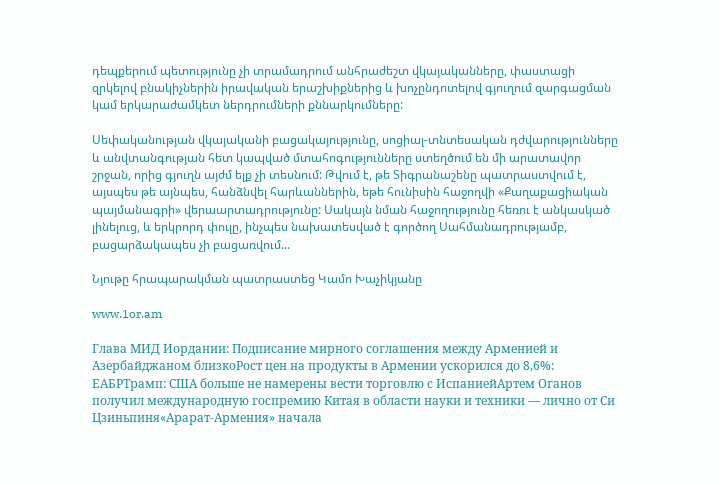դեպքերում պետությունը չի տրամադրում անհրաժեշտ վկայականները, փաստացի զրկելով բնակիչներին իրավական երաշխիքներից և խոչընդոտելով գյուղում զարգացման կամ երկարաժամկետ ներդրումների քննարկումները:

Սեփականության վկայականի բացակայությունը, սոցիալ-տնտեսական դժվարությունները և անվտանգության հետ կապված մտահոգությունները ստեղծում են մի արատավոր շրջան, որից գյուղն այժմ ելք չի տեսնում: Թվում է, թե Տիգրանաշենը պատրաստվում է, այսպես թե այնպես, հանձնվել հարևաններին, եթե հունիսին հաջողվի «Քաղաքացիական պայմանագրի» վերաարտադրությունը: Սակայն նման հաջողությունը հեռու է անկասկած լինելուց, և երկրորդ փուլը, ինչպես նախատեսված է գործող Սահմանադրությամբ, բացարձակապես չի բացառվում...

Նյութը հրապարակման պատրաստեց Կամո Խաչիկյանը

www.1or.am

Глава МИД Иордании: Подписание мирного соглашения между Арменией и Азербайджаном близкоРост цен на продукты в Армении ускорился до 8,6%: ЕАБРТрамп: США больше не намерены вести торговлю с ИспаниейАртем Оганов получил международную госпремию Китая в области науки и техники — лично от Си Цзиньпиня«Арарат‑Армения» начала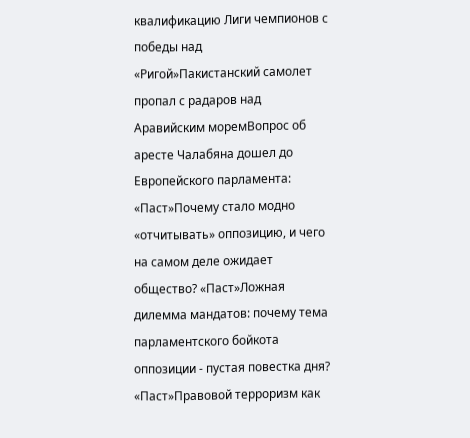квалификацию Лиги чемпионов с победы над «Ригой»Пакистанский самолет пропал с радаров над Аравийским моремВопрос об аресте Чалабяна дошел до Европейского парламента: «Паст»Почему стало модно «отчитывать» оппозицию, и чего на самом деле ожидает общество? «Паст»Ложная дилемма мандатов: почему тема парламентского бойкота оппозиции - пустая повестка дня? «Паст»Правовой терроризм как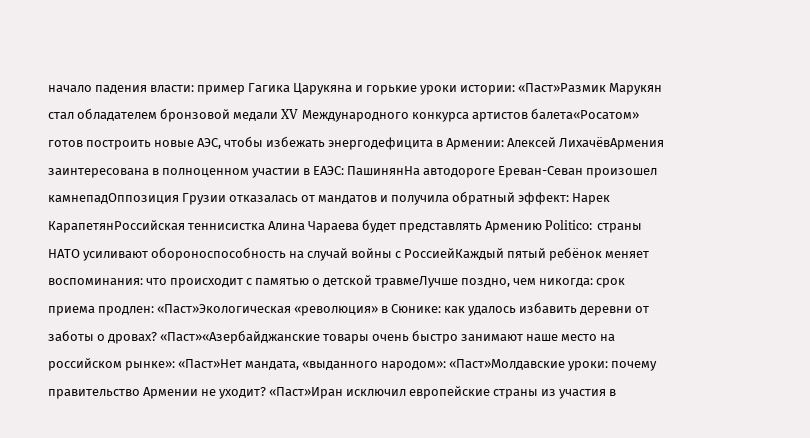начало падения власти: пример Гагика Царукяна и горькие уроки истории: «Паст»Размик Марукян стал обладателем бронзовой медали XV Международного конкурса артистов балета«Росатом» готов построить новые АЭС, чтобы избежать энергодефицита в Армении: Алексей ЛихачёвАрмения заинтересована в полноценном участии в ЕАЭС: ПашинянНа автодороге Ереван-Севан произошел камнепадОппозиция Грузии отказалась от мандатов и получила обратный эффект: Нарек КарапетянРоссийская теннисистка Алина Чараева будет представлять Армению Politico: страны НАТО усиливают обороноспособность на случай войны с РоссиейКаждый пятый ребёнок меняет воспоминания: что происходит с памятью о детской травмеЛучше поздно, чем никогда: срок приема продлен: «Паст»Экологическая «революция» в Сюнике: как удалось избавить деревни от заботы о дровах? «Паст»«Азербайджанские товары очень быстро занимают наше место на российском рынке»: «Паст»Нет мандата, «выданного народом»: «Паст»Молдавские уроки: почему правительство Армении не уходит? «Паст»Иран исключил европейские страны из участия в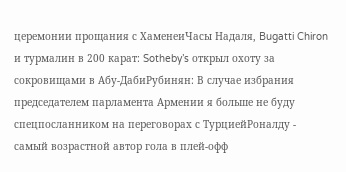церемонии прощания с ХаменеиЧасы Надаля, Bugatti Chiron и турмалин в 200 карат: Sotheby’s открыл охоту за сокровищами в Абу-ДабиРубинян: В случае избрания председателем парламента Армении я больше не буду спецпосланником на переговорах с ТурциейРоналду - самый возрастной автор гола в плей-офф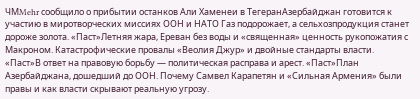ЧМMehr сообщило о прибытии останков Али Хаменеи в ТегеранАзербайджан готовится к участию в миротворческих миссиях ООН и НАТО Газ подорожает, а сельхозпродукция станет дороже золота. «Паст»Летняя жара, Ереван без воды и «священная» ценность рукопожатия с Макроном. Катастрофические провалы «Веолия Джур» и двойные стандарты власти. «Паст»В ответ на правовую борьбу — политическая расправа и арест. «Паст»План Азербайджана, дошедший до ООН. Почему Самвел Карапетян и «Сильная Армения» были правы и как власти скрывают реальную угрозу.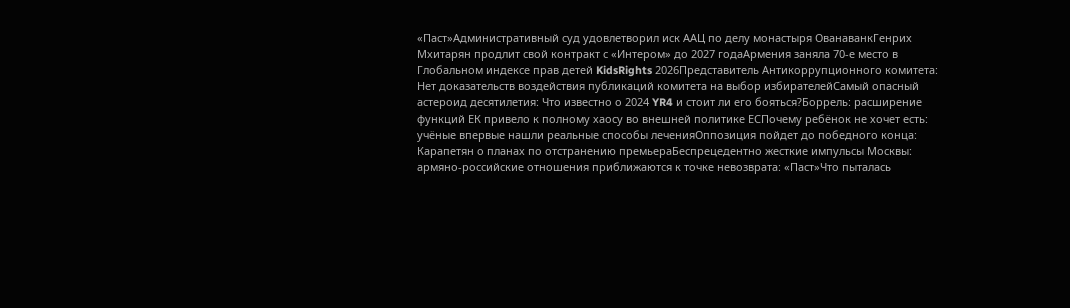«Паст»Административный суд удовлетворил иск ААЦ по делу монастыря ОванаванкГенрих Мхитарян продлит свой контракт с «Интером» до 2027 годаАрмения заняла 70-е место в Глобальном индексе прав детей KidsRights 2026Представитель Антикоррупционного комитета: Нет доказательств воздействия публикаций комитета на выбор избирателейСамый опасный астероид десятилетия: Что известно о 2024 YR4 и стоит ли его бояться?Боррель: расширение функций ЕК привело к полному хаосу во внешней политике ЕСПочему ребёнок не хочет есть: учёные впервые нашли реальные способы леченияОппозиция пойдет до победного конца: Карапетян о планах по отстранению премьераБеспрецедентно жесткие импульсы Москвы: армяно-российские отношения приближаются к точке невозврата: «Паст»Что пыталась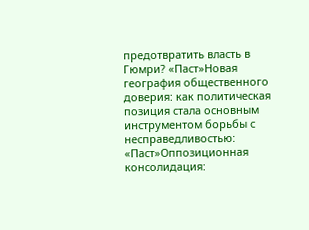предотвратить власть в Гюмри? «Паст»Новая география общественного доверия: как политическая позиция стала основным инструментом борьбы с несправедливостью: «Паст»Оппозиционная консолидация: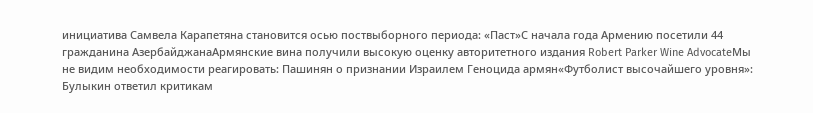инициатива Самвела Карапетяна становится осью поствыборного периода: «Паст»С начала года Армению посетили 44 гражданина АзербайджанаАрмянские вина получили высокую оценку авторитетного издания Robert Parker Wine AdvocateМы не видим необходимости реагировать: Пашинян о признании Израилем Геноцида армян«Футболист высочайшего уровня»: Булыкин ответил критикам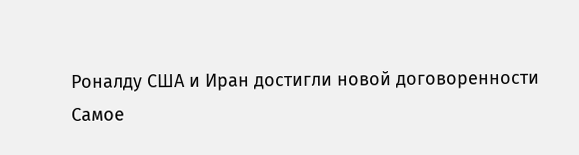Роналду США и Иран достигли новой договоренности
Самое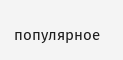популярное